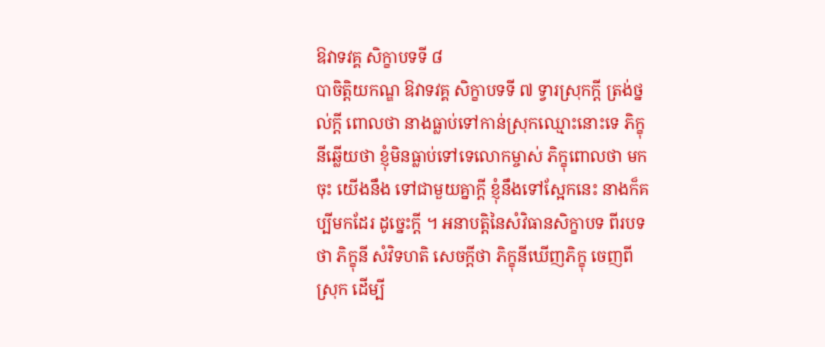ឱវាទវគ្គ សិក្ខាបទទី ៨
បាចិត្តិយកណ្ឌ ឱវាទវគ្គ សិក្ខាបទទី ៧ ទ្វារស្រុកក្តី ត្រង់ថ្នល់ក្តី ពោលថា នាងធ្លាប់ទៅកាន់ស្រុកឈ្មោះនោះទេ ភិក្ខុនីឆ្លើយថា ខ្ញុំមិនធ្លាប់ទៅទេលោកម្ចាស់ ភិក្ខុពោលថា មកចុះ យើងនឹង ទៅជាមួយគ្នាក្តី ខ្ញុំនឹងទៅស្អែកនេះ នាងក៏គប្បីមកដែរ ដូច្នេះក្តី ។ អនាបត្តិនៃសំវិធានសិក្ខាបទ ពីរបទថា ភិក្ខុនី សំវិទហតិ សេចក្តីថា ភិក្ខុនីឃើញភិក្ខុ ចេញពីស្រុក ដើម្បី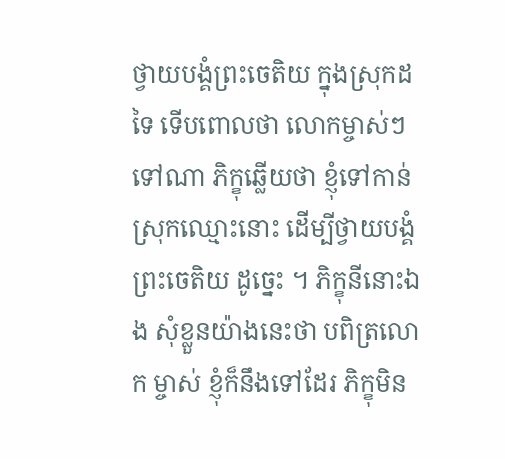ថ្វាយបង្គំព្រះចេតិយ ក្នុងស្រុកដទៃ ទើបពោលថា លោកម្ចាស់ៗ ទៅណា ភិក្ខុឆ្លើយថា ខ្ញុំទៅកាន់ស្រុកឈ្មោះនោះ ដើម្បីថ្វាយបង្គំ ព្រះចេតិយ ដូច្នេះ ។ ភិក្ខុនីនោះឯង សុំខ្លួនយ៉ាងនេះថា បពិត្រលោក ម្ចាស់ ខ្ញុំក៏នឹងទៅដែរ ភិក្ខុមិន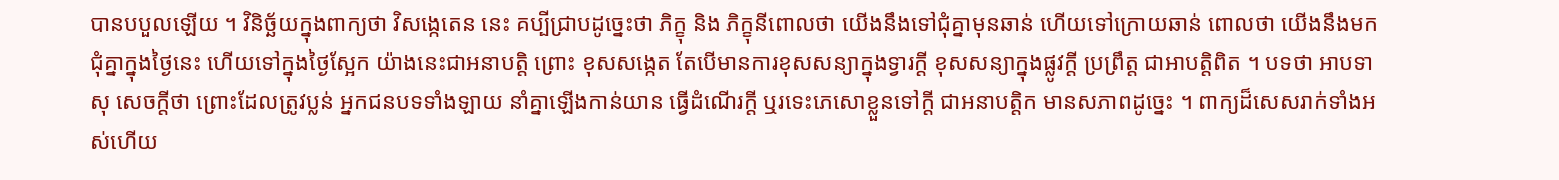បានបបួលឡើយ ។ វិនិច្ឆ័យក្នុងពាក្យថា វិសង្កេតេន នេះ គប្បីជ្រាបដូច្នេះថា ភិក្ខុ និង ភិក្ខុនីពោលថា យើងនឹងទៅជុំគ្នាមុនឆាន់ ហើយទៅក្រោយឆាន់ ពោលថា យើងនឹងមកជុំគ្នាក្នុងថ្ងៃនេះ ហើយទៅក្នុងថ្ងៃស្អែក យ៉ាងនេះជាអនាបត្តិ ព្រោះ ខុសសង្កេត តែបើមានការខុសសន្យាក្នុងទ្វារក្តី ខុសសន្យាក្នុងផ្លូវក្តី ប្រព្រឹត្ត ជាអាបត្តិពិត ។ បទថា អាបទាសុ សេចក្តីថា ព្រោះដែលត្រូវប្លន់ អ្នកជនបទទាំងឡាយ នាំគ្នាឡើងកាន់យាន ធ្វើដំណើរក្តី ឬរទេះភេសោខ្លួនទៅក្តី ជាអនាបត្តិក មានសភាពដូច្នេះ ។ ពាក្យដ៏សេសរាក់ទាំងអស់ហើយ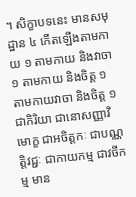។ សិក្ខាបទនេះ មានសមុដ្ឋាន ៤ កើតឡើងតាមកាយ ១ តាមកាយ និងវាចា ១ តាមកាយ និងចិត្ត ១ តាមកាយវាចា និងចិត្ត ១ ជាកិរិយា ជានោសញ្ញាវិមោក្ខ ជាអចិត្តកៈ ជាបណ្ណត្តិវជ្ជៈ ជាកាយកម្ម ជាវចីកម្ម មាន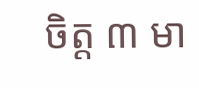ចិត្ត ៣ មា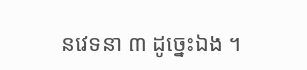នវេទនា ៣ ដូច្នេះឯង ។